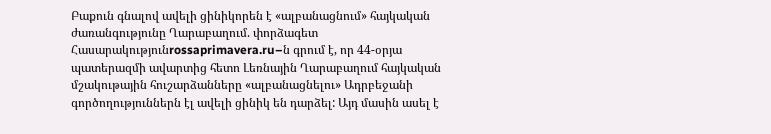Բաքուն գնալով ավելի ցինիկորեն է «ալբանացնում» հայկական ժառանգությունը Ղարաբաղում. փորձագետ
Հասարակությունrossaprimavera.ru–ն գրում է, որ 44-օրյա պատերազմի ավարտից հետո Լեռնային Ղարաբաղում հայկական մշակութային հուշարձանները «ալբանացնելու» Ադրբեջանի գործողություններն էլ ավելի ցինիկ են դարձել: Այդ մասին ասել է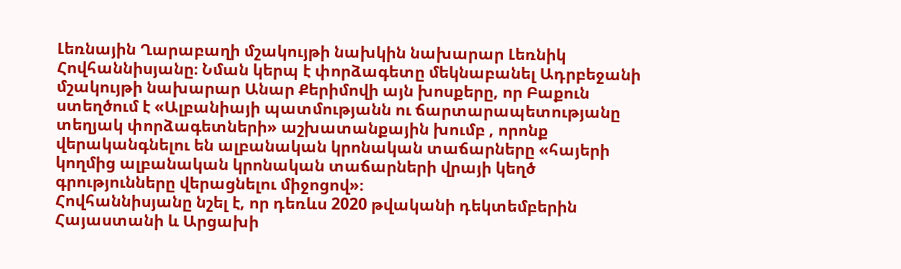Լեռնային Ղարաբաղի մշակույթի նախկին նախարար Լեռնիկ Հովհաննիսյանը։ Նման կերպ է փորձագետը մեկնաբանել Ադրբեջանի մշակույթի նախարար Անար Քերիմովի այն խոսքերը, որ Բաքուն ստեղծում է «Ալբանիայի պատմությանն ու ճարտարապետությանը տեղյակ փորձագետների» աշխատանքային խումբ , որոնք վերականգնելու են ալբանական կրոնական տաճարները «հայերի կողմից ալբանական կրոնական տաճարների վրայի կեղծ գրությունները վերացնելու միջոցով»։
Հովհաննիսյանը նշել է, որ դեռևս 2020 թվականի դեկտեմբերին Հայաստանի և Արցախի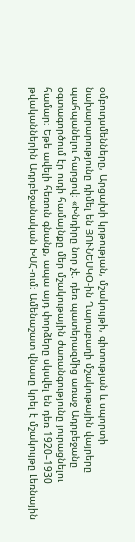օմբուդսմենները, Արցախի կրթության, մշակույթի, գիտության և սպորտի նախարարությունը դիմել են ՅՈՒՆԵՍԿՕ-ին Ղարաբաղի մշակութային վայրերը պահպանելու հարցով։ «Խնդիրը նոր չէ. դեռ պատերազմից առաջ Ադրբեջանը օգտագործում էր ուդի համայնքը մեր մշակութային ժառանգությունը յուրացնելու համար։ Եթե ավելի հեռուն գնանք, ապա այդ փորձերը սկսվել են դեռ 1920–1930 թվականներին Ադրբեջանական ԽՍՀ-ում։ Ամենաշատ վնասը կրել է մշակույթը Լեռնային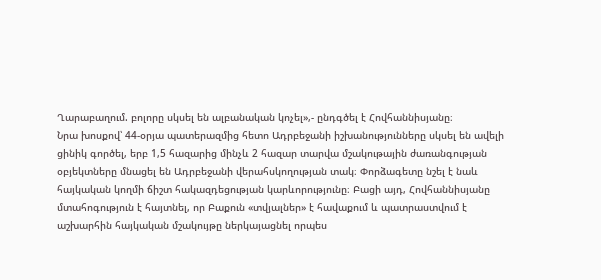Ղարաբաղում. բոլորը սկսել են ալբանական կոչել»,- ընդգծել է Հովհաննիսյանը։
Նրա խոսքով՝ 44-օրյա պատերազմից հետո Ադրբեջանի իշխանությունները սկսել են ավելի ցինիկ գործել, երբ 1,5 հազարից մինչև 2 հազար տարվա մշակութային ժառանգության օբյեկտները մնացել են Ադրբեջանի վերահսկողության տակ։ Փորձագետը նշել է նաև հայկական կողմի ճիշտ հակազդեցության կարևորությունը։ Բացի այդ, Հովհաննիսյանը մտահոգություն է հայտնել, որ Բաքուն «տվյալներ» է հավաքում և պատրաստվում է աշխարհին հայկական մշակույթը ներկայացնել որպես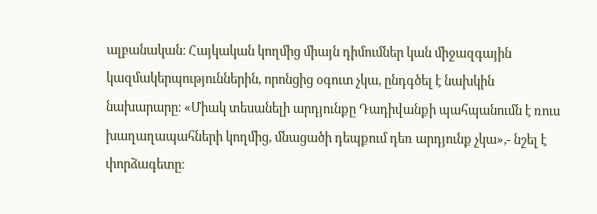ալբանական։ Հայկական կողմից միայն դիմումներ կան միջազգային կազմակերպություններին, որոնցից օգուտ չկա, ընդգծել է նախկին նախարարը։ «Միակ տեսանելի արդյունքը Դադիվանքի պահպանումն է ռուս խաղաղապահների կողմից, մնացածի դեպքում դեռ արդյունք չկա»,- նշել է փորձագետը։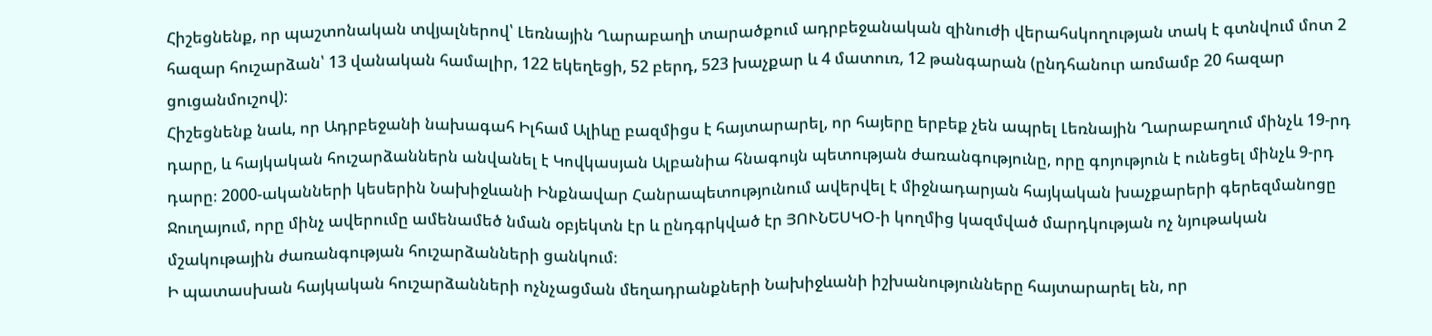Հիշեցնենք, որ պաշտոնական տվյալներով՝ Լեռնային Ղարաբաղի տարածքում ադրբեջանական զինուժի վերահսկողության տակ է գտնվում մոտ 2 հազար հուշարձան՝ 13 վանական համալիր, 122 եկեղեցի, 52 բերդ, 523 խաչքար և 4 մատուռ, 12 թանգարան (ընդհանուր առմամբ 20 հազար ցուցանմուշով):
Հիշեցնենք նաև, որ Ադրբեջանի նախագահ Իլհամ Ալիևը բազմիցս է հայտարարել, որ հայերը երբեք չեն ապրել Լեռնային Ղարաբաղում մինչև 19-րդ դարը, և հայկական հուշարձաններն անվանել է Կովկասյան Ալբանիա հնագույն պետության ժառանգությունը, որը գոյություն է ունեցել մինչև 9-րդ դարը։ 2000-ականների կեսերին Նախիջևանի Ինքնավար Հանրապետությունում ավերվել է միջնադարյան հայկական խաչքարերի գերեզմանոցը Ջուղայում, որը մինչ ավերումը ամենամեծ նման օբյեկտն էր և ընդգրկված էր ՅՈՒՆԵՍԿՕ-ի կողմից կազմված մարդկության ոչ նյութական մշակութային ժառանգության հուշարձանների ցանկում։
Ի պատասխան հայկական հուշարձանների ոչնչացման մեղադրանքների Նախիջևանի իշխանությունները հայտարարել են, որ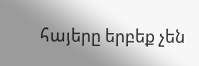հայերը երբեք չեն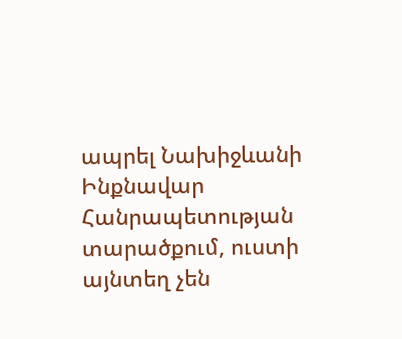ապրել Նախիջևանի Ինքնավար Հանրապետության տարածքում, ուստի այնտեղ չեն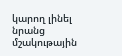կարող լինել նրանց մշակութային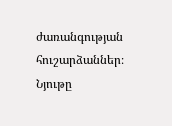ժառանգության հուշարձաններ։
Նյութը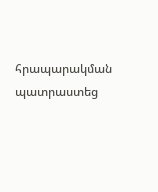հրապարակման պատրաստեց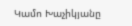Կամո Խաչիկյանը